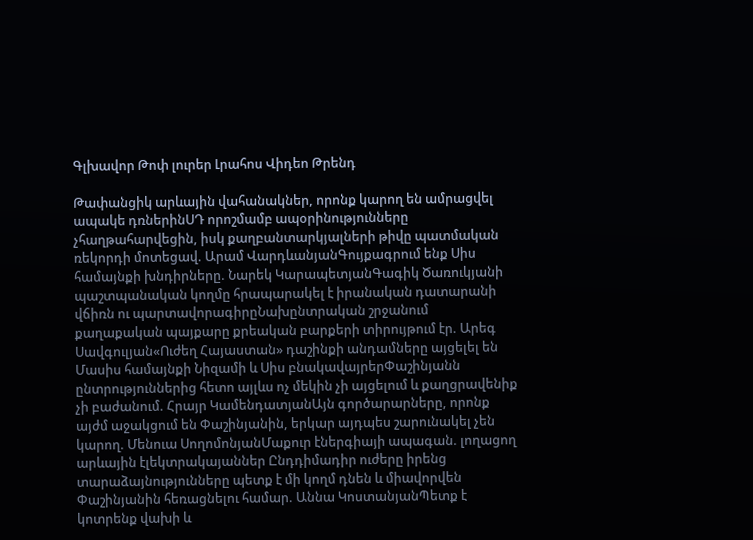Գլխավոր Թոփ լուրեր Լրահոս Վիդեո Թրենդ

Թափանցիկ արևային վահանակներ, որոնք կարող են ամրացվել ապակե դռներինՍԴ որոշմամբ ապօրինությունները չհաղթահարվեցին, իսկ քաղբանտարկյալների թիվը պատմական ռեկորդի մոտեցավ. Արամ ՎարդևանյանԳույքագրում ենք Սիս համայնքի խնդիրները. Նարեկ ԿարապետյանԳագիկ Ծառուկյանի պաշտպանական կողմը հրապարակել է իրանական դատարանի վճիռն ու պարտավորագիրըՆախընտրական շրջանում քաղաքական պայքարը քրեական բարքերի տիրույթում էր. Արեգ Սավգուլյան«Ուժեղ Հայաստան» դաշինքի անդամները այցելել են Մասիս համայնքի Նիզամի և Սիս բնակավայրերՓաշինյանն ընտրություններից հետո այլևս ոչ մեկին չի այցելում և քաղցրավենիք չի բաժանում. Հրայր ԿամենդատյանԱյն գործարարները, որոնք այժմ աջակցում են Փաշինյանին, երկար այդպես շարունակել չեն կարող. Մենուա ՍողոմոնյանՄաքուր էներգիայի ապագան. լողացող արևային էլեկտրակայաններ Ընդդիմադիր ուժերը իրենց տարաձայնությունները պետք է մի կողմ դնեն և միավորվեն Փաշինյանին հեռացնելու համար. Աննա ԿոստանյանՊետք է կոտրենք վախի և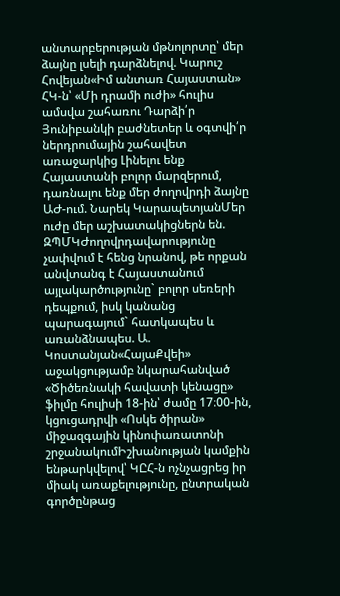անտարբերության մթնոլորտը՝ մեր ձայնը լսելի դարձնելով. Կարուշ Հովեյան«Իմ անտառ Հայաստան» ՀԿ-ն՝ «Մի դրամի ուժի» հուլիս ամսվա շահառու Դարձի՛ր Յունիբանկի բաժնետեր և օգտվի՛ր ներդրումային շահավետ առաջարկից Լինելու ենք Հայաստանի բոլոր մարզերում, դառնալու ենք մեր ժողովրդի ձայնը ԱԺ-ում. Նարեկ ԿարապետյանՄեր ուժը մեր աշխատակիցներն են. ԶՊՄԿԺողովրդավարությունը չափվում է հենց նրանով, թե որքան անվտանգ է Հայաստանում այլակարծությունը` բոլոր սեռերի դեպքում, իսկ կանանց պարագայում` հատկապես և առանձնապես. Ա. Կոստանյան«ՀայաՔվեի» աջակցությամբ նկարահանված «Ծիծեռնակի հավատի կենացը» ֆիլմը հուլիսի 18-ին՝ ժամը 17։00-ին, կցուցադրվի «Ոսկե ծիրան» միջազգային կինոփառատոնի շրջանակումԻշխանության կամքին ենթարկվելով՝ ԿԸՀ-ն ոչնչացրեց իր միակ առաքելությունը, ընտրական գործընթաց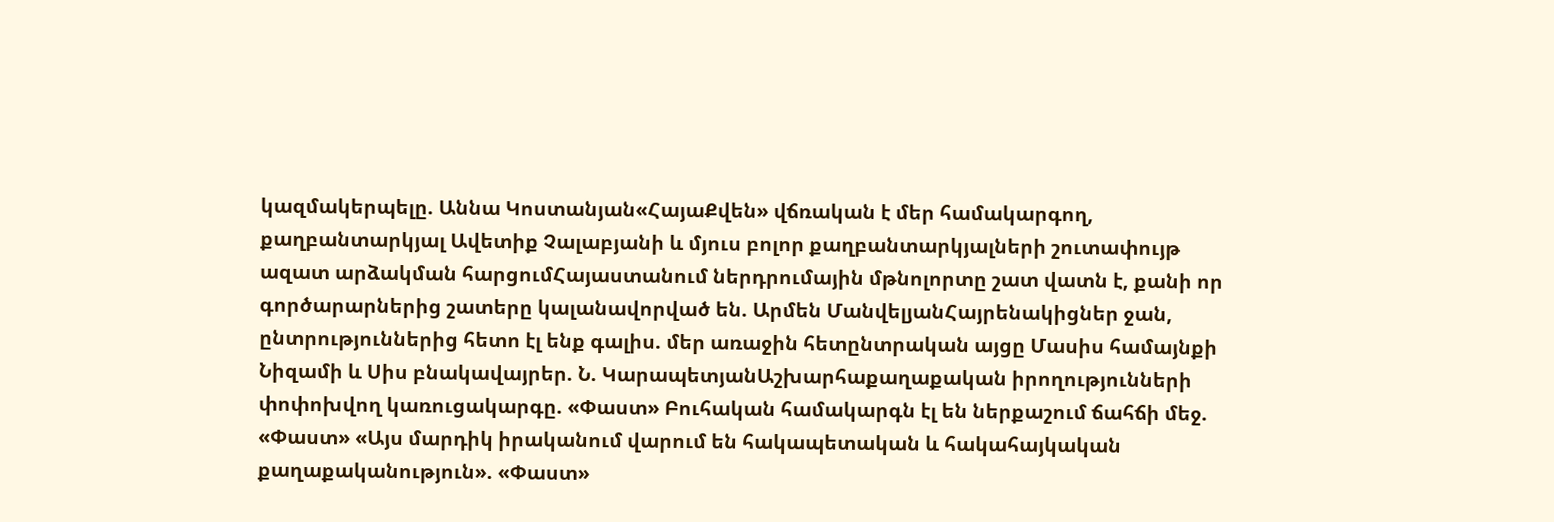կազմակերպելը. Աննա Կոստանյան«ՀայաՔվեն» վճռական է մեր համակարգող, քաղբանտարկյալ Ավետիք Չալաբյանի և մյուս բոլոր քաղբանտարկյալների շուտափույթ ազատ արձակման հարցումՀայաստանում ներդրումային մթնոլորտը շատ վատն է, քանի որ գործարարներից շատերը կալանավորված են. Արմեն ՄանվելյանՀայրենակիցներ ջան, ընտրություններից հետո էլ ենք գալիս. մեր առաջին հետընտրական այցը Մասիս համայնքի Նիզամի և Սիս բնակավայրեր. Ն. ԿարապետյանԱշխարհաքաղաքական իրողությունների փոփոխվող կառուցակարգը. «Փաստ» Բուհական համակարգն էլ են ներքաշում ճահճի մեջ. «Փաստ» «Այս մարդիկ իրականում վարում են հակապետական և հակահայկական քաղաքականություն». «Փաստ»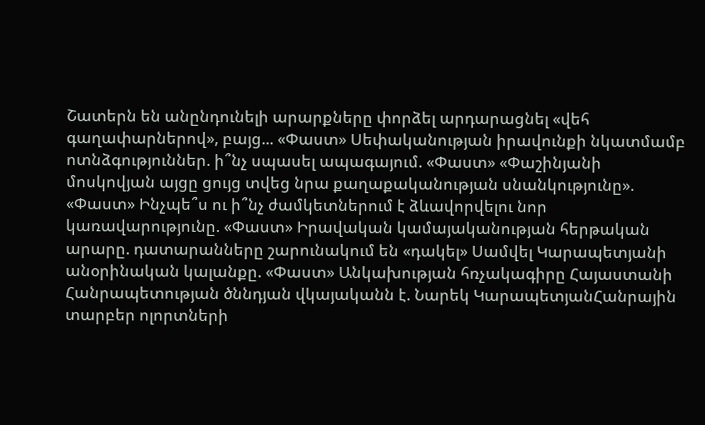Շատերն են անընդունելի արարքները փորձել արդարացնել «վեհ գաղափարներով», բայց... «Փաստ» Սեփականության իրավունքի նկատմամբ ոտնձգություններ. ի՞նչ սպասել ապագայում. «Փաստ» «Փաշինյանի մոսկովյան այցը ցույց տվեց նրա քաղաքականության սնանկությունը». «Փաստ» Ինչպե՞ս ու ի՞նչ ժամկետներում է ձևավորվելու նոր կառավարությունը. «Փաստ» Իրավական կամայականության հերթական արարը. դատարանները շարունակում են «դակել» Սամվել Կարապետյանի անօրինական կալանքը. «Փաստ» Անկախության հռչակագիրը Հայաստանի Հանրապետության ծննդյան վկայականն է. Նարեկ ԿարապետյանՀանրային տարբեր ոլորտների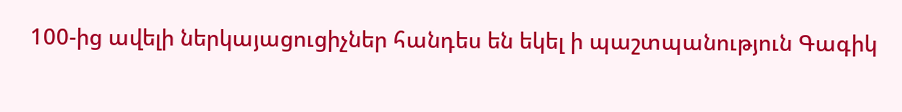100-ից ավելի ներկայացուցիչներ հանդես են եկել ի պաշտպանություն Գագիկ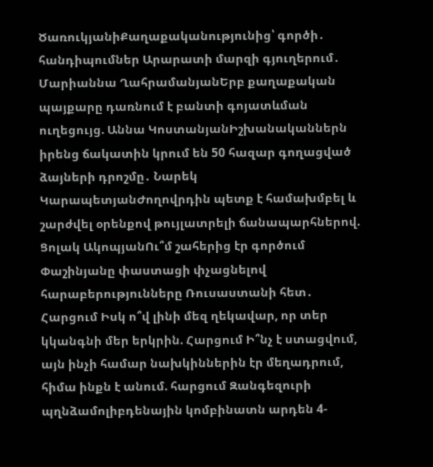ԾառուկյանիՔաղաքականությունից՝ գործի․ հանդիպումներ Արարատի մարզի գյուղերում․ Մարիաննա ՂահրամանյանԵրբ քաղաքական պայքարը դառնում է բանտի գոյատևման ուղեցույց. Աննա ԿոստանյանԻշխանականներն իրենց ճակատին կրում են 50 հազար գողացված ձայների դրոշմը․ Նարեկ ԿարապետյանԺողովրդին պետք է համախմբել և շարժվել օրենքով թույլատրելի ճանապարհներով. Ցոլակ ԱկոպյանՈւ՞մ շահերից էր գործում Փաշինյանը փաստացի փչացնելով հարաբերությունները Ռուսաստանի հետ․ Հարցում Իսկ ո՞վ լինի մեզ ղեկավար, որ տեր կկանգնի մեր երկրին. Հարցում Ի՞նչ է ստացվում, այն ինչի համար նախկիններին էր մեղադրում, հիմա ինքն է անում. հարցում Զանգեզուրի պղնձամոլիբդենային կոմբինատն արդեն 4-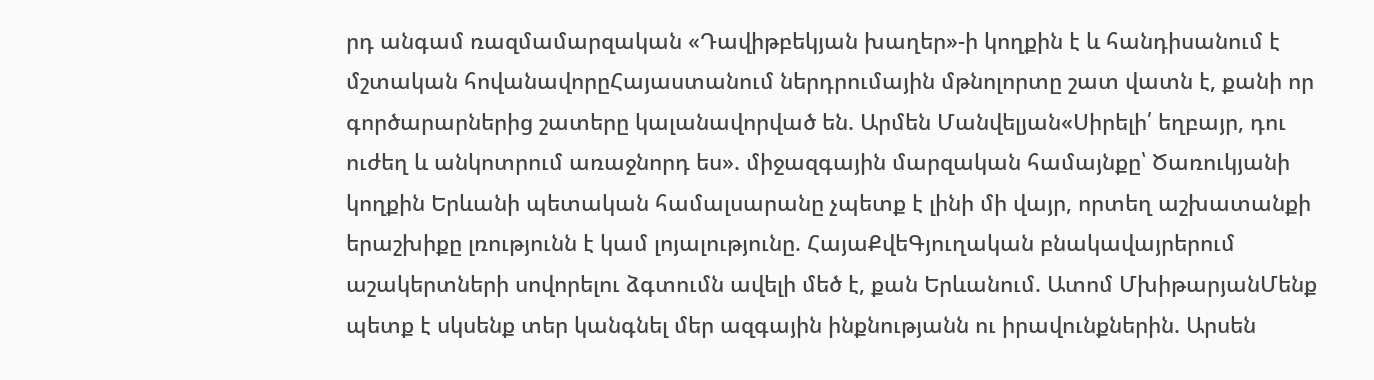րդ անգամ ռազմամարզական «Դավիթբեկյան խաղեր»-ի կողքին է և հանդիսանում է մշտական հովանավորըՀայաստանում ներդրումային մթնոլորտը շատ վատն է, քանի որ գործարարներից շատերը կալանավորված են. Արմեն Մանվելյան«Սիրելի՛ եղբայր, դու ուժեղ և անկոտրում առաջնորդ ես». միջազգային մարզական համայնքը՝ Ծառուկյանի կողքին Երևանի պետական համալսարանը չպետք է լինի մի վայր, որտեղ աշխատանքի երաշխիքը լռությունն է կամ լոյալությունը. ՀայաՔվեԳյուղական բնակավայրերում աշակերտների սովորելու ձգտումն ավելի մեծ է, քան Երևանում. Ատոմ ՄխիթարյանՄենք պետք է սկսենք տեր կանգնել մեր ազգային ինքնությանն ու իրավունքներին. Արսեն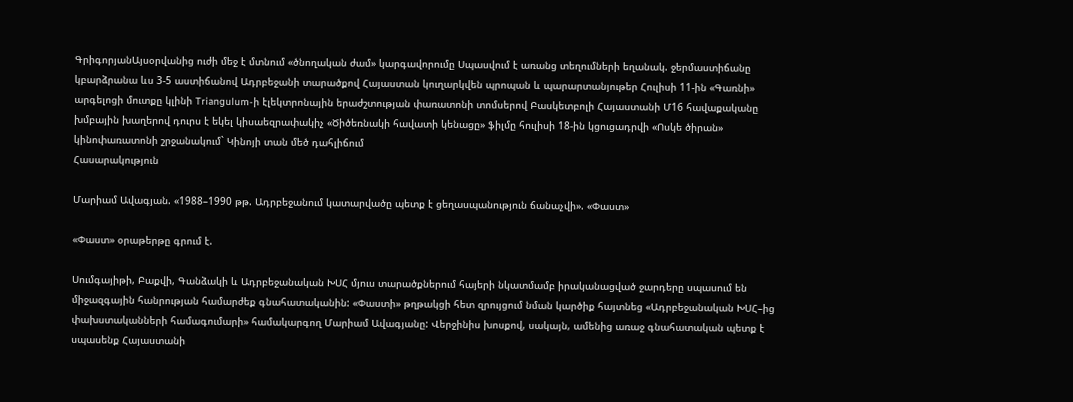ԳրիգորյանԱյսօրվանից ուժի մեջ է մտնում «ծնողական ժամ» կարգավորումը Սպասվում է առանց տեղումների եղանակ. ջերմաստիճանը կբարձրանա ևս 3-5 աստիճանով Ադրբեջանի տարածքով Հայաստան կուղարկվեն պրոպան և պարարտանյութեր Հուլիսի 11-ին «Գառնի» արգելոցի մուտքը կլինի Triangulum-ի էլեկտրոնային երաժշտության փառատոնի տոմսերով Բասկետբոլի Հայաստանի Մ16 հավաքականը խմբային խաղերով դուրս է եկել կիսաեզրափակիչ «Ծիծեռնակի հավատի կենացը» ֆիլմը հուլիսի 18-ին կցուցադրվի «Ոսկե ծիրան» կինոփառատոնի շրջանակում` Կինոյի տան մեծ դահլիճում
Հասարակություն

Մարիամ Ավագյան. «1988–1990 թթ. Ադրբեջանում կատարվածը պետք է ցեղասպանություն ճանաչվի». «Փաստ»

«Փաստ» օրաթերթը գրում է.

Սումգայիթի, Բաքվի, Գանձակի և Ադրբեջանական ԽՍՀ մյուս տարածքներում հայերի նկատմամբ իրականացված ջարդերը սպասում են միջազգային հանրության համարժեք գնահատականին: «Փաստի» թղթակցի հետ զրույցում նման կարծիք հայտնեց «Ադրբեջանական ԽՍՀ–ից փախստականների համագումարի» համակարգող Մարիամ Ավագյանը: Վերջինիս խոսքով, սակայն, ամենից առաջ գնահատական պետք է սպասենք Հայաստանի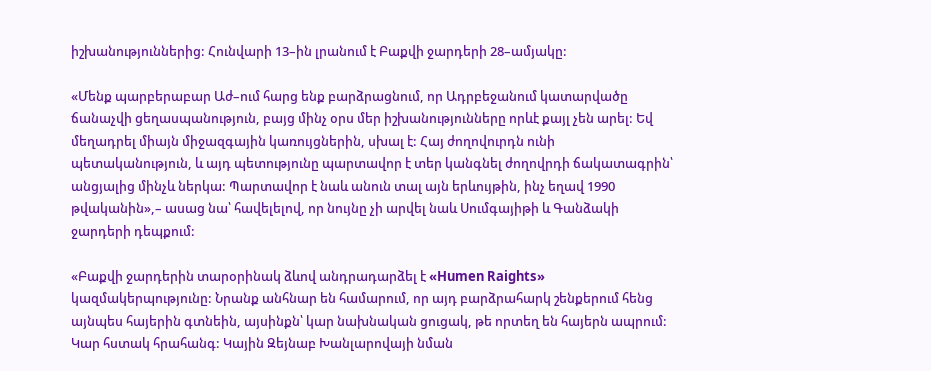իշխանություններից: Հունվարի 13–ին լրանում է Բաքվի ջարդերի 28–ամյակը:

«Մենք պարբերաբար Աժ–ում հարց ենք բարձրացնում, որ Ադրբեջանում կատարվածը ճանաչվի ցեղասպանություն, բայց մինչ օրս մեր իշխանությունները որևէ քայլ չեն արել: Եվ մեղադրել միայն միջազգային կառույցներին, սխալ է: Հայ ժողովուրդն ունի պետականություն, և այդ պետությունը պարտավոր է տեր կանգնել ժողովրդի ճակատագրին՝ անցյալից մինչև ներկա: Պարտավոր է նաև անուն տալ այն երևույթին, ինչ եղավ 1990 թվականին»,– ասաց նա՝ հավելելով, որ նույնը չի արվել նաև Սումգայիթի և Գանձակի ջարդերի դեպքում:

«Բաքվի ջարդերին տարօրինակ ձևով անդրադարձել է «Humen Raights» կազմակերպությունը: Նրանք անհնար են համարում, որ այդ բարձրահարկ շենքերում հենց այնպես հայերին գտնեին, այսինքն՝ կար նախնական ցուցակ, թե որտեղ են հայերն ապրում: Կար հստակ հրահանգ: Կային Զեյնաբ Խանլարովայի նման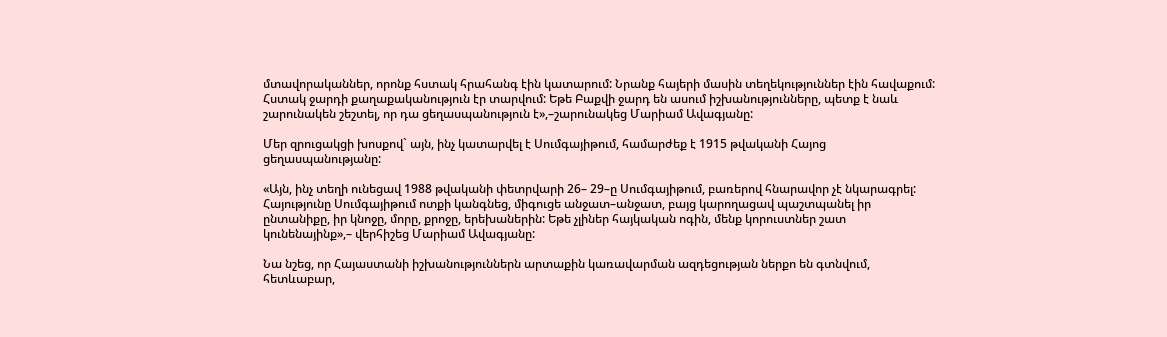մտավորականներ, որոնք հստակ հրահանգ էին կատարում: Նրանք հայերի մասին տեղեկություններ էին հավաքում: Հստակ ջարդի քաղաքականություն էր տարվում: Եթե Բաքվի ջարդ են ասում իշխանությունները, պետք է նաև շարունակեն շեշտել, որ դա ցեղասպանություն է»,–շարունակեց Մարիամ Ավագյանը:

Մեր զրուցակցի խոսքով` այն, ինչ կատարվել է Սումգայիթում, համարժեք է 1915 թվականի Հայոց ցեղասպանությանը:

«Այն, ինչ տեղի ունեցավ 1988 թվականի փետրվարի 26– 29–ը Սումգայիթում, բառերով հնարավոր չէ նկարագրել: Հայությունը Սումգայիթում ոտքի կանգնեց, միգուցե անջատ–անջատ, բայց կարողացավ պաշտպանել իր ընտանիքը, իր կնոջը, մորը, քրոջը, երեխաներին: Եթե չլիներ հայկական ոգին, մենք կորուստներ շատ կունենայինք»,– վերհիշեց Մարիամ Ավագյանը:

Նա նշեց, որ Հայաստանի իշխանություններն արտաքին կառավարման ազդեցության ներքո են գտնվում, հետևաբար,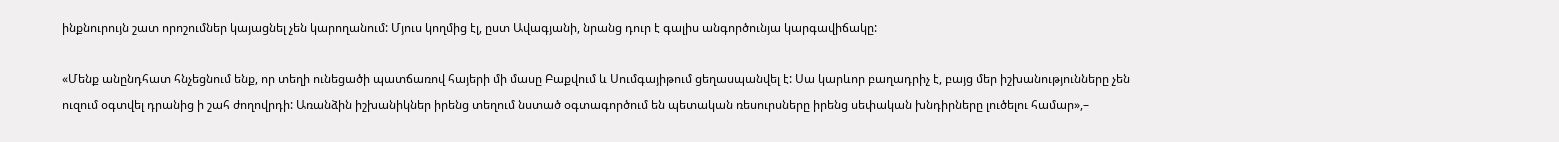ինքնուրույն շատ որոշումներ կայացնել չեն կարողանում: Մյուս կողմից էլ, ըստ Ավագյանի, նրանց դուր է գալիս անգործունյա կարգավիճակը:

«Մենք անընդհատ հնչեցնում ենք, որ տեղի ունեցածի պատճառով հայերի մի մասը Բաքվում և Սումգայիթում ցեղասպանվել է: Սա կարևոր բաղադրիչ է, բայց մեր իշխանությունները չեն ուզում օգտվել դրանից ի շահ ժողովրդի: Առանձին իշխանիկներ իրենց տեղում նստած օգտագործում են պետական ռեսուրսները իրենց սեփական խնդիրները լուծելու համար»,–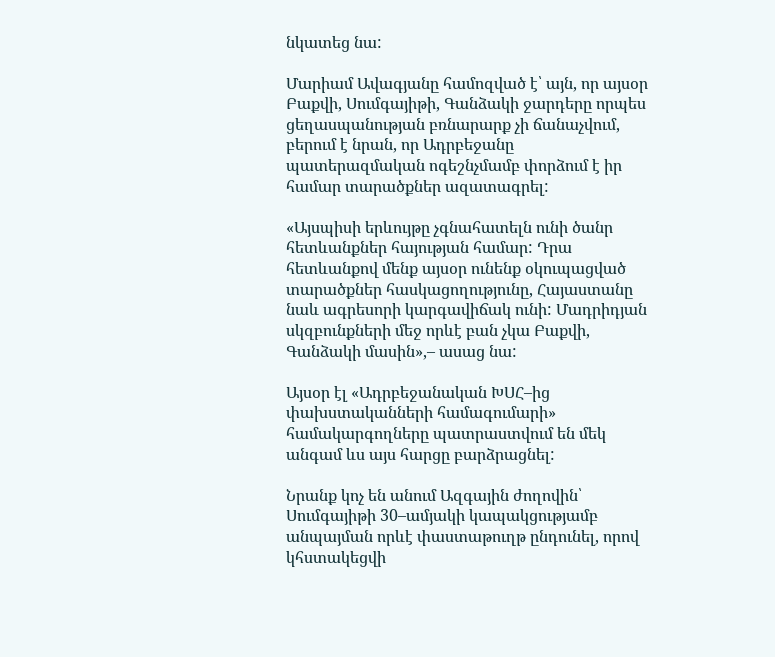նկատեց նա:

Մարիամ Ավագյանը համոզված է՝ այն, որ այսօր Բաքվի, Սումգայիթի, Գանձակի ջարդերը որպես ցեղասպանության բռնարարք չի ճանաչվում, բերում է նրան, որ Ադրբեջանը պատերազմական ոգեշնչմամբ փորձում է իր համար տարածքներ ազատագրել:

«Այսպիսի երևույթը չգնահատելն ունի ծանր հետևանքներ հայության համար: Դրա հետևանքով մենք այսօր ունենք օկուպացված տարածքներ հասկացողությունը, Հայաստանը նաև ագրեսորի կարգավիճակ ունի: Մադրիդյան սկզբունքների մեջ որևէ բան չկա Բաքվի, Գանձակի մասին»,– ասաց նա:

Այսօր էլ «Ադրբեջանական ԽՍՀ–ից փախստականների համագումարի» համակարգողները պատրաստվում են մեկ անգամ ևս այս հարցը բարձրացնել:

Նրանք կոչ են անում Ազգային ժողովին՝ Սումգայիթի 30–ամյակի կապակցությամբ անպայման որևէ փաստաթուղթ ընդունել, որով կհստակեցվի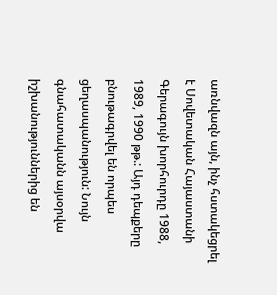առնվազն այն, ինչ հստակեցրել է Սովետական Հայաստանի Գերագույն խորհուրդը 1988, 1989, 1990 թթ.: Այդ դեպքերը բնութագրվել են որպես ցեղասպանություն: Նույն գնահատականն այսօրվա իշխանություններից են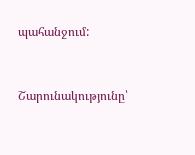պահանջում:



Շարունակությունը՝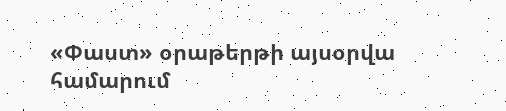«Փաստ» օրաթերթի այսօրվա համարում